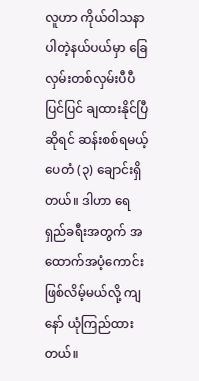လူဟာ ကိုယ်ဝါသနာပါတဲ့နယ်ပယ်မှာ ခြေလှမ်းတစ်လှမ်းပီပီပြင်ပြင် ချထားနိုင်ပြီဆိုရင် ဆန်းစစ်ရမယ့် ပေတံ (၃) ချောင်းရှိတယ်။ ဒါဟာ ရေရှည်ခရီးအတွက် အထောက်အပံ့ကောင်းဖြစ်လိမ့်မယ်လို့ ကျနော် ယုံကြည်ထား တယ်။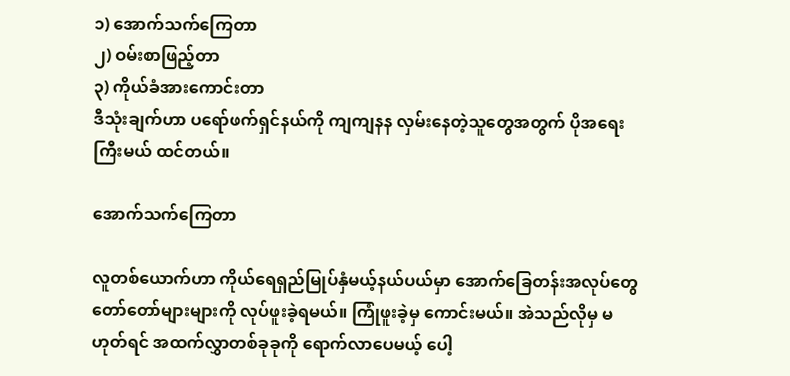၁) အောက်သက်ကြေတာ
၂) ဝမ်းစာဖြည့်တာ
၃) ကိုယ်ခံအားကောင်းတာ
ဒီသုံးချက်ဟာ ပရော်ဖက်ရှင်နယ်ကို ကျကျနန လှမ်းနေတဲ့သူတွေအတွက် ပိုအရေးကြီးမယ် ထင်တယ်။

အောက်သက်ကြေတာ

လူတစ်ယောက်ဟာ ကိုယ်ရေရှည်မြုပ်နှံမယ့်နယ်ပယ်မှာ အောက်ခြေတန်းအလုပ်တွေ တော်တော်များများကို လုပ်ဖူးခဲ့ရမယ်။ ကြုံဖူးခဲ့မှ ကောင်းမယ်။ အဲသည်လိုမှ မဟုတ်ရင် အထက်လွှာတစ်ခုခုကို ရောက်လာပေမယ့် ပေါ့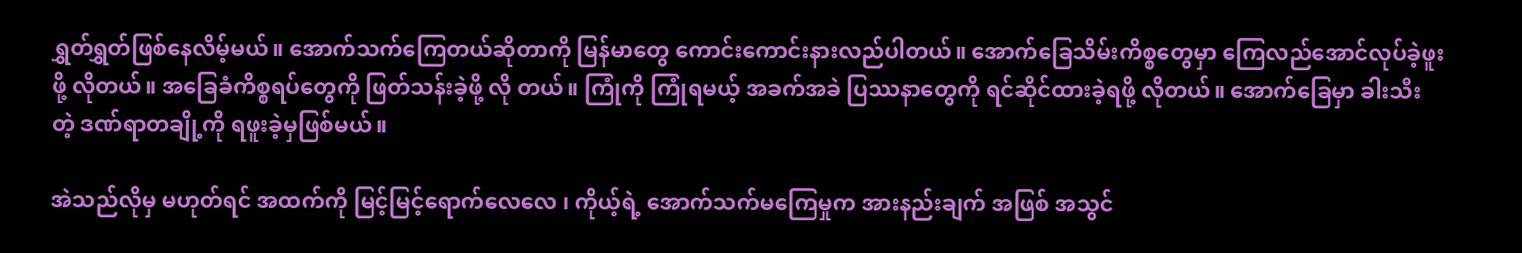ရွှတ်ရွှတ်ဖြစ်နေလိမ့်မယ်။ အောက်သက်ကြေတယ်ဆိုတာကို မြန်မာတွေ ကောင်းကောင်းနားလည်ပါတယ်။ အောက်ခြေသိမ်းကိစ္စတွေမှာ ကြေလည်အောင်လုပ်ခဲ့ဖူးဖို့ လိုတယ်။ အခြေခံကိစ္စရပ်တွေကို ဖြတ်သန်းခဲ့ဖို့ လို တယ်။ ကြုံကို ကြုံရမယ့် အခက်အခဲ ပြဿနာတွေကို ရင်ဆိုင်ထားခဲ့ရဖို့ လိုတယ်။ အောက်ခြေမှာ ခါးသီးတဲ့ ဒဏ်ရာတချို့ကို ရဖူးခဲ့မှဖြစ်မယ်။

အဲသည်လိုမှ မဟုတ်ရင် အထက်ကို မြင့်မြင့်ရောက်လေလေ ၊ ကိုယ့်ရဲ့ အောက်သက်မကြေမှုက အားနည်းချက် အဖြစ် အသွင်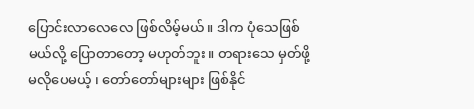ပြောင်းလာလေလေ ဖြစ်လိမ့်မယ်။ ဒါက ပုံသေဖြစ်မယ်လို့ ပြောတာတော့ မဟုတ်ဘူး။ တရားသေ မှတ်ဖို့ မလိုပေမယ့် ၊ တော်တော်များများ ဖြစ်နိုင်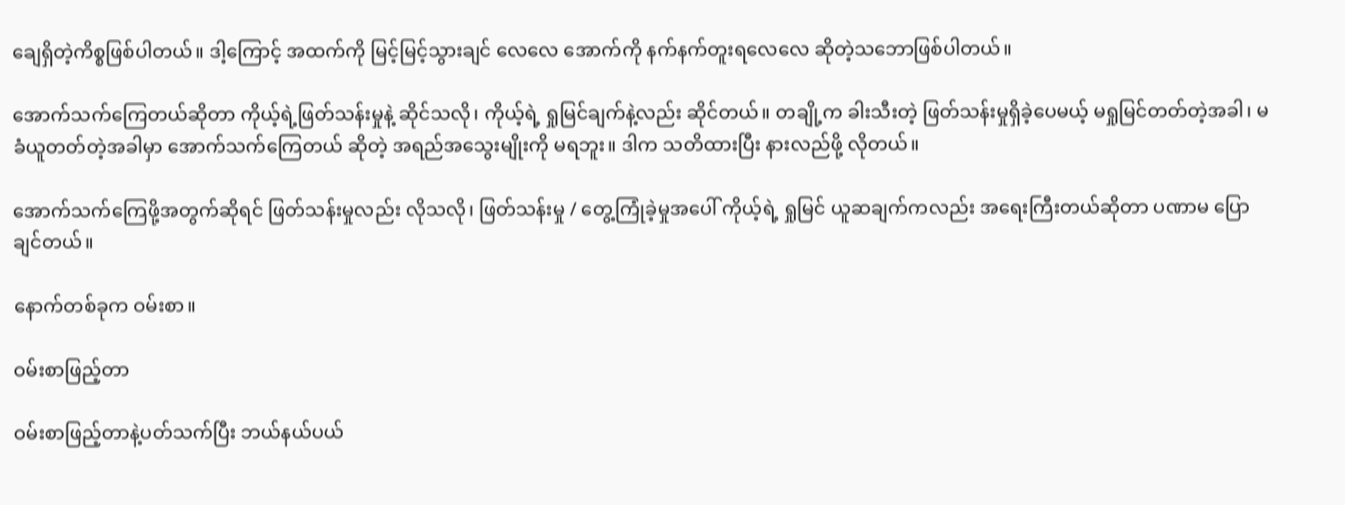ချေရှိတဲ့ကိစ္စဖြစ်ပါတယ်။ ဒါ့ကြောင့် အထက်ကို မြင့်မြင့်သွားချင် လေလေ အောက်ကို နက်နက်တူးရလေလေ ဆိုတဲ့သဘောဖြစ်ပါတယ်။

အောက်သက်ကြေတယ်ဆိုတာ ကိုယ့်ရဲ့ဖြတ်သန်းမှုနဲ့ ဆိုင်သလို၊ ကိုယ့်ရဲ့ ရှုမြင်ချက်နဲ့လည်း ဆိုင်တယ်။ တချို့က ခါးသီးတဲ့ ဖြတ်သန်းမှုရှိခဲ့ပေမယ့် မရှုမြင်တတ်တဲ့အခါ၊ မခံယူတတ်တဲ့အခါမှာ အောက်သက်ကြေတယ် ဆိုတဲ့ အရည်အသွေးမျိုးကို မရဘူး။ ဒါက သတိထားပြီး နားလည်ဖို့ လိုတယ်။

အောက်သက်ကြေဖို့အတွက်ဆိုရင် ဖြတ်သန်းမှုလည်း လိုသလို၊ ဖြတ်သန်းမှု / တွေ့ကြုံခဲ့မှုအပေါ် ကိုယ့်ရဲ့ ရှုမြင် ယူဆချက်ကလည်း အရေးကြီးတယ်ဆိုတာ ပဏာမ ပြောချင်တယ်။

နောက်တစ်ခုက ဝမ်းစာ။

ဝမ်းစာဖြည့်တာ

ဝမ်းစာဖြည့်တာနဲ့ပတ်သက်ပြီး ဘယ်နယ်ပယ်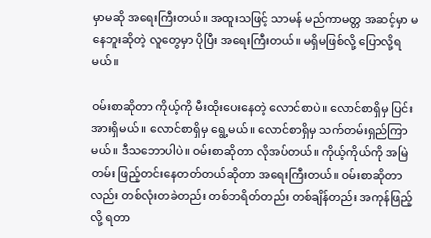မှာမဆို အရေးကြီးတယ်။ အထူးသဖြင့် သာမန် မည်ကာမတ္တ အဆင့်မှာ မနေဘူးဆိုတဲ့ လူတွေမှာ ပိုပြီး အရေးကြီးတယ်။ မရှိမဖြစ်လို့ ပြောလို့ရမယ်။

ဝမ်းစာဆိုတာ ကိုယ့်ကို မီးထိုးပေးနေတဲ့ လောင်စာပဲ။ လောင်စာရှိမှ ပြင်းအားရှိမယ်။ လောင်စာရှိမှ ရွေ့မယ်။ လောင်စာရှိမှ သက်တမ်းရှည်ကြာမယ်။ ဒီသဘောပါပဲ။ ဝမ်းစာဆိုတာ လိုအပ်တယ်။ ကိုယ့်ကိုယ်ကို အမြဲတမ်း ဖြည့်တင်းနေတတ်တယ်ဆိုတာ အရေးကြီးတယ်။ ဝမ်းစာဆိုတာလည်း တစ်လုံးတခဲတည်း တစ်ဘရိတ်တည်း တစ်ချိန်တည်း အကုန်ဖြည့်လို့ ရတာ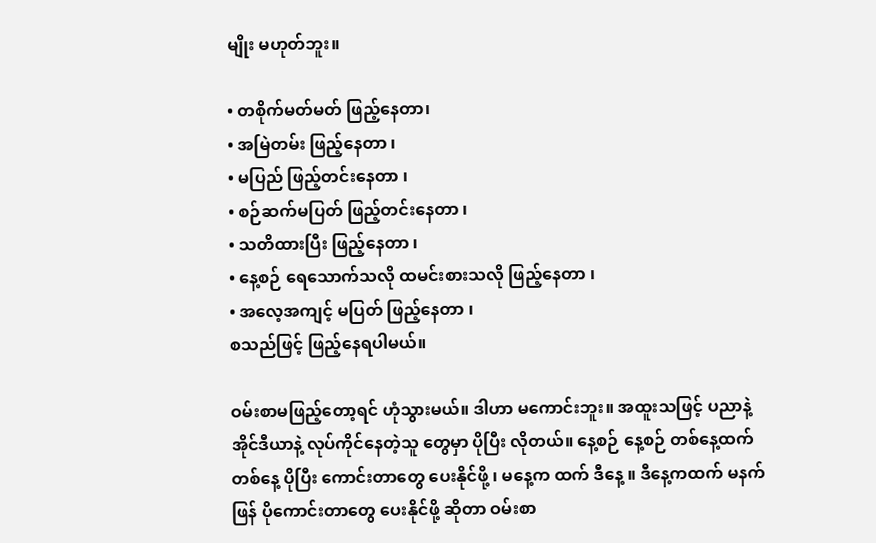မျိုး မဟုတ်ဘူး။

• တစိုက်မတ်မတ် ဖြည့်နေတာ၊
• အမြဲတမ်း ဖြည့်နေတာ ၊
• မပြည် ဖြည့်တင်းနေတာ ၊
• စဉ်ဆက်မပြတ် ဖြည့်တင်းနေတာ ၊
• သတိထားပြီး ဖြည့်နေတာ ၊
• နေ့စဉ် ရေသောက်သလို ထမင်းစားသလို ဖြည့်နေတာ ၊
• အလေ့အကျင့် မပြတ် ဖြည့်နေတာ ၊
စသည်ဖြင့် ဖြည့်နေရပါမယ်။

ဝမ်းစာမဖြည့်တော့ရင် ဟုံသွားမယ်။ ဒါဟာ မကောင်းဘူး။ အထူးသဖြင့် ပညာနဲ့ အိုင်ဒီယာနဲ့ လုပ်ကိုင်နေတဲ့သူ တွေမှာ ပိုပြီး လိုတယ်။ နေ့စဉ် နေ့စဉ် တစ်နေ့ထက် တစ်နေ့ ပိုပြီး ကောင်းတာတွေ ပေးနိုင်ဖို့ ၊ မနေ့က ထက် ဒီနေ့ ။ ဒီနေ့ကထက် မနက်ဖြန် ပိုကောင်းတာတွေ ပေးနိုင်ဖို့ ဆိုတာ ဝမ်းစာ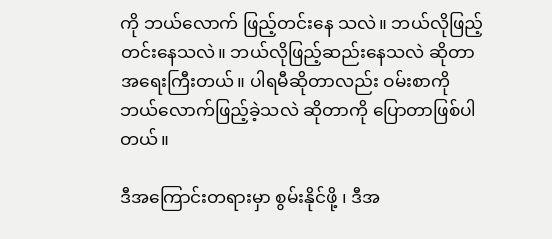ကို ဘယ်လောက် ဖြည့်တင်းနေ သလဲ။ ဘယ်လိုဖြည့်တင်းနေသလဲ။ ဘယ်လိုဖြည့်ဆည်းနေသလဲ ဆိုတာ အရေးကြီးတယ်။ ပါရမီဆိုတာလည်း ဝမ်းစာကို ဘယ်လောက်ဖြည့်ခဲ့သလဲ ဆိုတာကို ပြောတာဖြစ်ပါတယ်။

ဒီအကြောင်းတရားမှာ စွမ်းနိုင်ဖို့ ၊ ဒီအ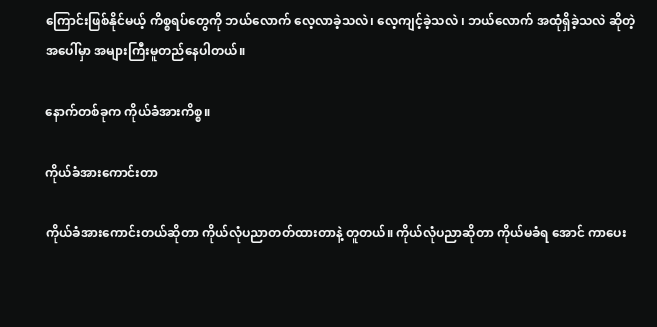ကြောင်းဖြစ်နိုင်မယ့် ကိစ္စရပ်တွေကို ဘယ်လောက် လေ့လာခဲ့သလဲ၊ လေ့ကျင့်ခဲ့သလဲ ၊ ဘယ်လောက် အထုံရှိခဲ့သလဲ ဆိုတဲ့ အပေါ်မှာ အများကြီးမူတည်နေပါတယ်။

နောက်တစ်ခုက ကိုယ်ခံအားကိစ္စ။

ကိုယ်ခံအားကောင်းတာ

ကိုယ်ခံအားကောင်းတယ်ဆိုတာ ကိုယ်လုံပညာတတ်ထားတာနဲ့ တူတယ်။ ကိုယ်လုံပညာဆိုတာ ကိုယ်မခံရ အောင် ကာပေး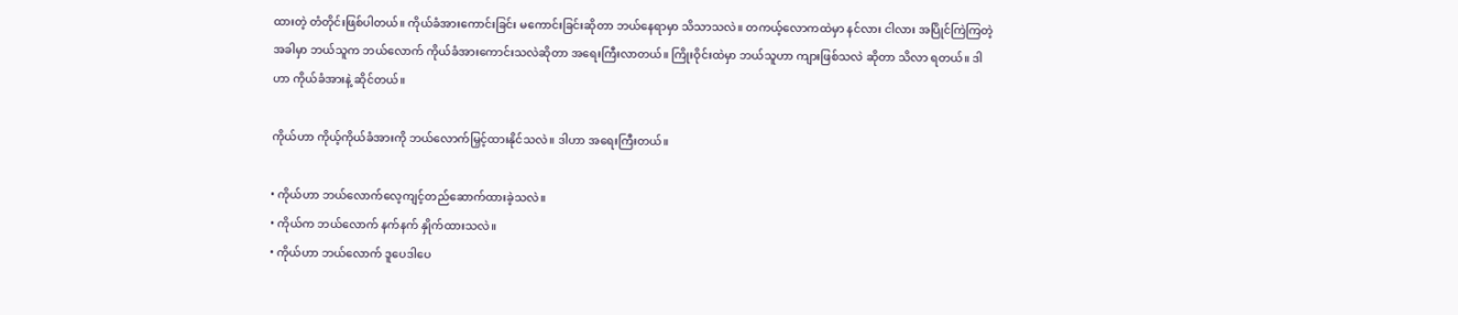ထားတဲ့ တံတိုင်းဖြစ်ပါတယ်။ ကိုယ်ခံအားကောင်းခြင်း မကောင်းခြင်းဆိုတာ ဘယ်နေရာမှာ သိသာသလဲ။ တကယ့်လောကထဲမှာ နင်လား ငါလား အပြိုင်ကြဲကြတဲ့အခါမှာ ဘယ်သူက ဘယ်လောက် ကိုယ်ခံအားကောင်းသလဲဆိုတာ အရေးကြီးလာတယ်။ ကြိုးဝိုင်းထဲမှာ ဘယ်သူဟာ ကျားဖြစ်သလဲ ဆိုတာ သိလာ ရတယ်။ ဒါဟာ ကိုယ်ခံအားနဲ့ ဆိုင်တယ်။

ကိုယ်ဟာ ကိုယ့်ကိုယ်ခံအားကို ဘယ်လောက်မြှင့်ထားနိုင်သလဲ။ ဒါဟာ အရေးကြီးတယ်။

• ကိုယ်ဟာ ဘယ်လောက်လေ့ကျင့်တည်ဆောက်ထားခဲ့သလဲ။
• ကိုယ်က ဘယ်လောက် နက်နက် နှိုက်ထားသလဲ။
• ကိုယ်ဟာ ဘယ်လောက် ဒူပေဒါပေ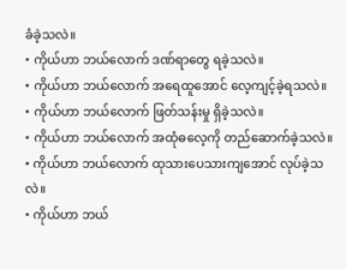ခံခဲ့သလဲ။
• ကိုယ်ဟာ ဘယ်လောက် ဒဏ်ရာတွေ ရခဲ့သလဲ။
• ကိုယ်ဟာ ဘယ်လောက် အရေထူအောင် လေ့ကျင့်ခဲ့ရသလဲ။
• ကိုယ်ဟာ ဘယ်လောက် ဖြတ်သန်းမှု ရှိခဲ့သလဲ။
• ကိုယ်ဟာ ဘယ်လောက် အထုံဓလေ့ကို တည်ဆောက်ခဲ့သလဲ။
• ကိုယ်ဟာ ဘယ်လောက် ထုသားပေသားကျအောင် လုပ်ခဲ့သလဲ။
• ကိုယ်ဟာ ဘယ်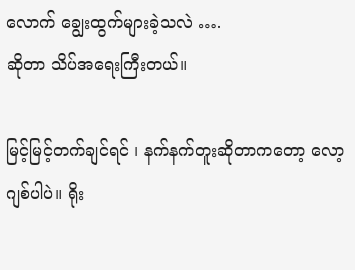လောက် ချွေးထွက်များခဲ့သလဲ ….
ဆိုတာ သိပ်အရေးကြီးတယ်။

မြင့်မြင့်တက်ချင်ရင် ၊ နက်နက်တူးဆိုတာကတော့ လော့ဂျစ်ပါပဲ။ ရိုး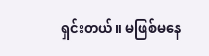ရှင်းတယ်။ မဖြစ်မနေ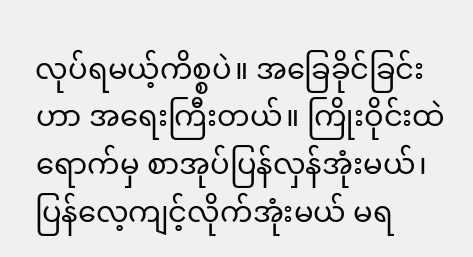လုပ်ရမယ့်ကိစ္စပဲ။ အခြေခိုင်ခြင်းဟာ အရေးကြီးတယ်။ ကြိုးဝိုင်းထဲရောက်မှ စာအုပ်ပြန်လှန်အုံးမယ်၊ ပြန်လေ့ကျင့်လိုက်အုံးမယ် မရ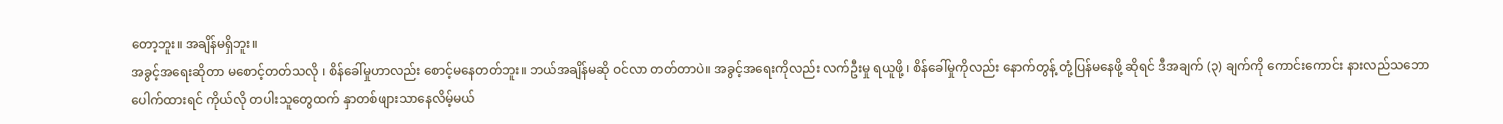တော့ဘူး။ အချိန်မရှိဘူး။
အခွင့်အရေးဆိုတာ မစောင့်တတ်သလို ၊ စိန်ခေါ်မှုဟာလည်း စောင့်မနေတတ်ဘူး။ ဘယ်အချိန်မဆို ဝင်လာ တတ်တာပဲ။ အခွင့်အရေးကိုလည်း လက်ဦးမှု ရယူဖို့ ၊ စိန်ခေါ်မှုကိုလည်း နောက်တွန့် တုံ့ပြန်မနေဖို့ ဆိုရင် ဒီအချက် (၃) ချက်ကို ကောင်းကောင်း နားလည်သဘောပေါက်ထားရင် ကိုယ်လို တပါးသူတွေထက် နှာတစ်ဖျားသာနေလိမ့်မယ်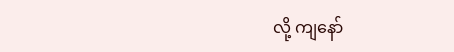လို့ ကျနော်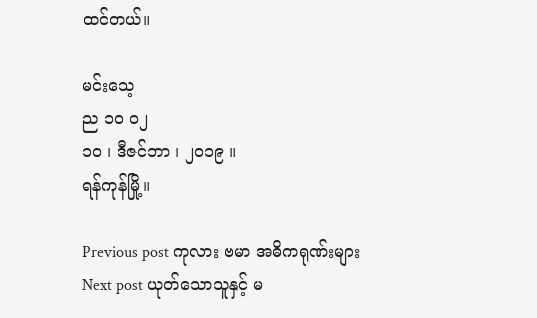ထင်တယ်။

မင်းသေ့
ည ၁၀ ၀၂
၁၀ ၊ ဒီဇင်ဘာ ၊ ၂၀၁၉ ။
ရန်ကုန်မြို့။

Previous post ကုလား ဗမာ အဓိကရုဏ်းများ
Next post ယုတ်သောသူနှင့် မ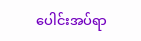ပေါင်းအပ်ရာ